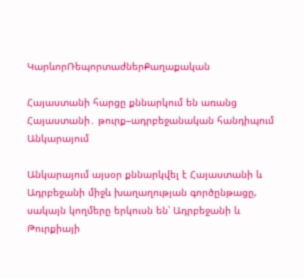ԿարևորՌեպորտաժներՔաղաքական

Հայաստանի հարցը քննարկում են առանց Հայաստանի․ թուրք–ադրբեջանական հանդիպում Անկարայում

Անկարայում այսօր քննարկվել է Հայաստանի և Ադրբեջանի միջև խաղաղության գործընթացը, սակայն կողմերը երկուսն են՝ Ադրբեջանի և Թուրքիայի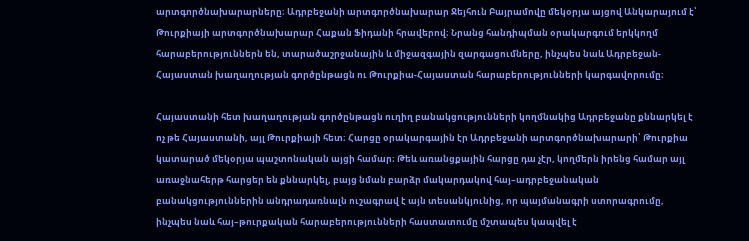արտգործնախարարները։ Ադրբեջանի արտգործնախարար Ջեյհուն Բայրամովը մեկօրյա այցով Անկարայում է՝ Թուրքիայի արտգործնախարար Հաքան Ֆիդանի հրավերով։ Նրանց հանդիպման օրակարգում երկկողմ հարաբերություններն են, տարածաշրջանային և միջազգային զարգացումները, ինչպես նաև Ադրբեջան-Հայաստան խաղաղության գործընթացն ու Թուրքիա-Հայաստան հարաբերությունների կարգավորումը։

Հայաստանի հետ խաղաղության գործընթացն ուղիղ բանակցությունների կողմնակից Ադրբեջանը քննարկել է ոչ թե Հայաստանի, այլ Թուրքիայի հետ։ Հարցը օրակարգային էր Ադրբեջանի արտգործնախարարի՝ Թուրքիա կատարած մեկօրյա պաշտոնական այցի համար։ Թեև առանցքային հարցը դա չէր, կողմերն իրենց համար այլ առաջնահերթ հարցեր են քննարկել, բայց նման բարձր մակարդակով հայ–ադրբեջանական բանակցություններին անդրադառնալն ուշագրավ է այն տեսանկյունից, որ պայմանագրի ստորագրումը, ինչպես նաև հայ–թուրքական հարաբերությունների հաստատումը մշտապես կապվել է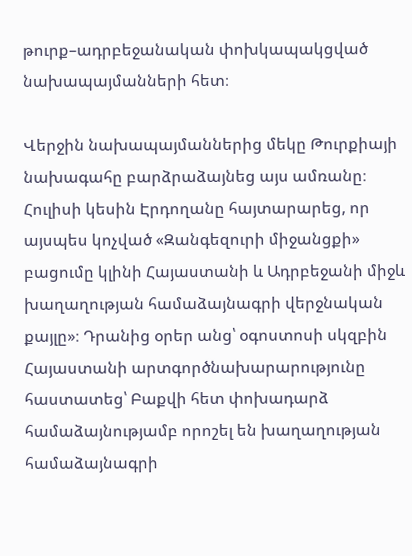թուրք–ադրբեջանական փոխկապակցված նախապայմանների հետ։

Վերջին նախապայմաններից մեկը Թուրքիայի նախագահը բարձրաձայնեց այս ամռանը։ Հուլիսի կեսին Էրդողանը հայտարարեց, որ այսպես կոչված «Զանգեզուրի միջանցքի» բացումը կլինի Հայաստանի և Ադրբեջանի միջև խաղաղության համաձայնագրի վերջնական քայլը»։ Դրանից օրեր անց՝ օգոստոսի սկզբին Հայաստանի արտգործնախարարությունը հաստատեց՝ Բաքվի հետ փոխադարձ համաձայնությամբ որոշել են խաղաղության համաձայնագրի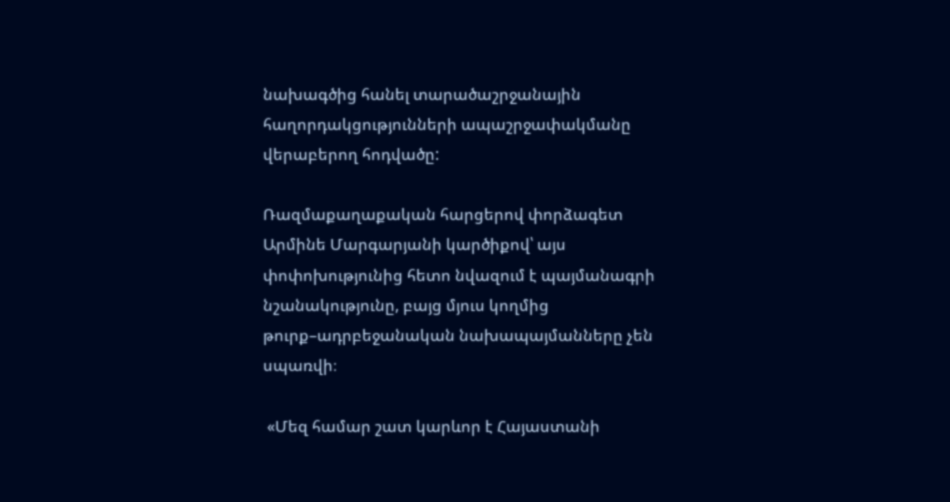նախագծից հանել տարածաշրջանային հաղորդակցությունների ապաշրջափակմանը վերաբերող հոդվածը:

Ռազմաքաղաքական հարցերով փորձագետ Արմինե Մարգարյանի կարծիքով՝ այս փոփոխությունից հետո նվազում է պայմանագրի նշանակությունը, բայց մյուս կողմից թուրք–ադրբեջանական նախապայմանները չեն սպառվի։

 «Մեզ համար շատ կարևոր է Հայաստանի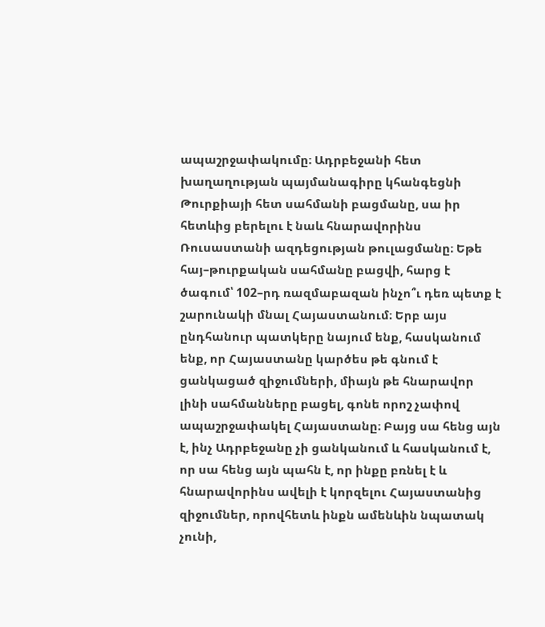ապաշրջափակումը։ Ադրբեջանի հետ խաղաղության պայմանագիրը կհանգեցնի Թուրքիայի հետ սահմանի բացմանը, սա իր հետևից բերելու է նաև հնարավորինս Ռուսաստանի ազդեցության թուլացմանը։ Եթե հայ–թուրքական սահմանը բացվի, հարց է ծագում՝ 102–րդ ռազմաբազան ինչո՞ւ դեռ պետք է շարունակի մնալ Հայաստանում։ Երբ այս ընդհանուր պատկերը նայում ենք, հասկանում ենք, որ Հայաստանը կարծես թե գնում է ցանկացած զիջումների, միայն թե հնարավոր լինի սահմանները բացել, գոնե որոշ չափով ապաշրջափակել Հայաստանը։ Բայց սա հենց այն է, ինչ Ադրբեջանը չի ցանկանում և հասկանում է, որ սա հենց այն պահն է, որ ինքը բռնել է և հնարավորինս ավելի է կորզելու Հայաստանից զիջումներ, որովհետև ինքն ամենևին նպատակ չունի,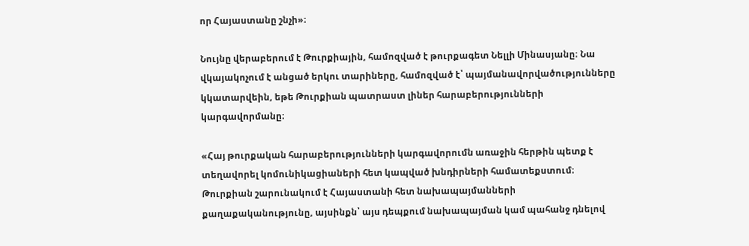որ Հայաստանը շնչի»։

Նույնը վերաբերում է Թուրքիային, համոզված է թուրքագետ Նելլի Մինասյանը։ Նա վկայակոչում է անցած երկու տարիները, համոզված է՝ պայմանավորվածությունները կկատարվեին, եթե Թուրքիան պատրաստ լիներ հարաբերությունների կարգավորմանը։

«Հայ թուրքական հարաբերությունների կարգավորումն առաջին հերթին պետք է տեղավորել կոմունիկացիաների հետ կապված խնդիրների համատեքստում։ Թուրքիան շարունակում է Հայաստանի հետ նախապայմանների քաղաքականությունը, այսինքն՝ այս դեպքում նախապայման կամ պահանջ դնելով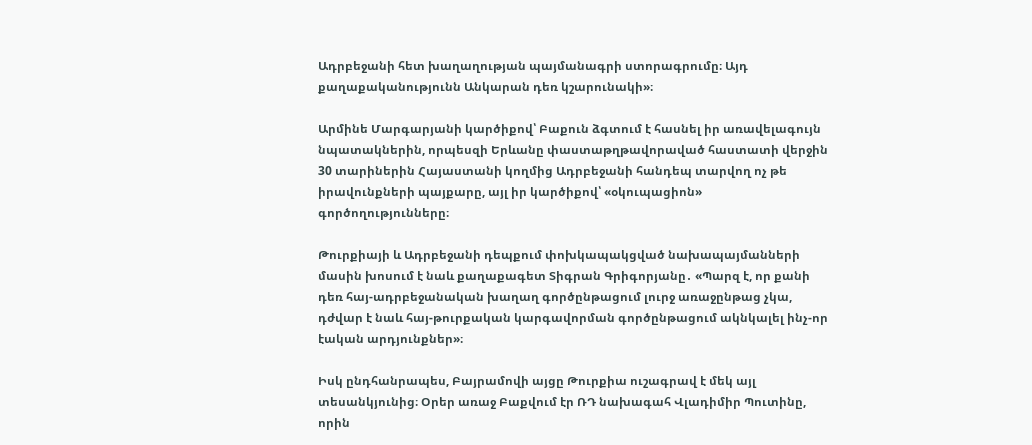Ադրբեջանի հետ խաղաղության պայմանագրի ստորագրումը։ Այդ քաղաքականությունն Անկարան դեռ կշարունակի»։

Արմինե Մարգարյանի կարծիքով՝ Բաքուն ձգտում է հասնել իր առավելագույն նպատակներին, որպեսզի Երևանը փաստաթղթավորաված հաստատի վերջին 30 տարիներին Հայաստանի կողմից Ադրբեջանի հանդեպ տարվող ոչ թե իրավունքների պայքարը, այլ իր կարծիքով՝ «օկուպացիոն» գործողությունները։

Թուրքիայի և Ադրբեջանի դեպքում փոխկապակցված նախապայմանների մասին խոսում է նաև քաղաքագետ Տիգրան Գրիգորյանը․ «Պարզ է, որ քանի դեռ հայ-ադրբեջանական խաղաղ գործընթացում լուրջ առաջընթաց չկա, դժվար է նաև հայ-թուրքական կարգավորման գործընթացում ակնկալել ինչ-որ էական արդյունքներ»։

Իսկ ընդհանրապես, Բայրամովի այցը Թուրքիա ուշագրավ է մեկ այլ տեսանկյունից։ Օրեր առաջ Բաքվում էր ՌԴ նախագահ Վլադիմիր Պուտինը, որին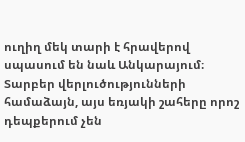ուղիղ մեկ տարի է հրավերով սպասում են նաև Անկարայում։ Տարբեր վերլուծությունների համաձայն, այս եռյակի շահերը որոշ դեպքերում չեն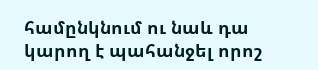համընկնում ու նաև դա կարող է պահանջել որոշ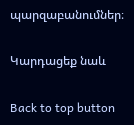պարզաբանումներ։

Կարդացեք նաև

Back to top button